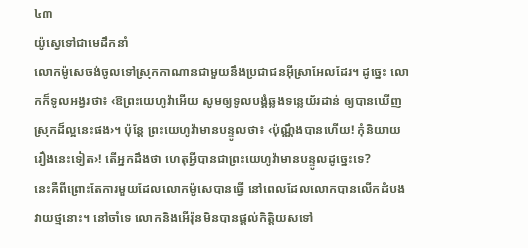៤៣
យ៉ូស្វេទៅជាមេដឹកនាំ
លោកម៉ូសេចង់ចូលទៅស្រុកកាណានជាមួយនឹងប្រជាជនអ៊ីស្រាអែលដែរ។ ដូច្នេះ លោកក៏ទូលអង្វរថា៖ ‹ឱព្រះយេហូវ៉ាអើយ សូមឲ្យទូលបង្គំឆ្លងទន្លេយ័រដាន់ ឲ្យបានឃើញស្រុកដ៏ល្អនេះផង›។ ប៉ុន្តែ ព្រះយេហូវ៉ាមានបន្ទូលថា៖ ‹ប៉ុណ្ណឹងបានហើយ! កុំនិយាយរឿងនេះទៀត›! តើអ្នកដឹងថា ហេតុអ្វីបានជាព្រះយេហូវ៉ាមានបន្ទូលដូច្នេះទេ?
នេះគឺពីព្រោះតែការមួយដែលលោកម៉ូសេបានធ្វើ នៅពេលដែលលោកបានលើកដំបងវាយថ្មនោះ។ នៅចាំទេ លោកនិងអើរ៉ុនមិនបានផ្ដល់កិត្ដិយសទៅ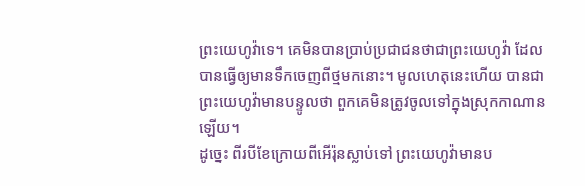ព្រះយេហូវ៉ាទេ។ គេមិនបានប្រាប់ប្រជាជនថាជាព្រះយេហូវ៉ា ដែលបានធ្វើឲ្យមានទឹកចេញពីថ្មមកនោះ។ មូលហេតុនេះហើយ បានជាព្រះយេហូវ៉ាមានបន្ទូលថា ពួកគេមិនត្រូវចូលទៅក្នុងស្រុកកាណានឡើយ។
ដូច្នេះ ពីរបីខែក្រោយពីអើរ៉ុនស្លាប់ទៅ ព្រះយេហូវ៉ាមានប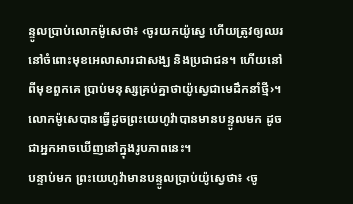ន្ទូលប្រាប់លោកម៉ូសេថា៖ ‹ចូរយកយ៉ូស្វេ ហើយត្រូវឲ្យឈរនៅចំពោះមុខអេលាសារជាសង្ឃ និងប្រជាជន។ ហើយនៅពីមុខពួកគេ ប្រាប់មនុស្សគ្រប់គ្នាថាយ៉ូស្វេជាមេដឹកនាំថ្មី›។ លោកម៉ូសេបានធ្វើដូចព្រះយេហូវ៉ាបានមានបន្ទូលមក ដូចជាអ្នកអាចឃើញនៅក្នុងរូបភាពនេះ។
បន្ទាប់មក ព្រះយេហូវ៉ាមានបន្ទូលប្រាប់យ៉ូស្វេថា៖ ‹ចូ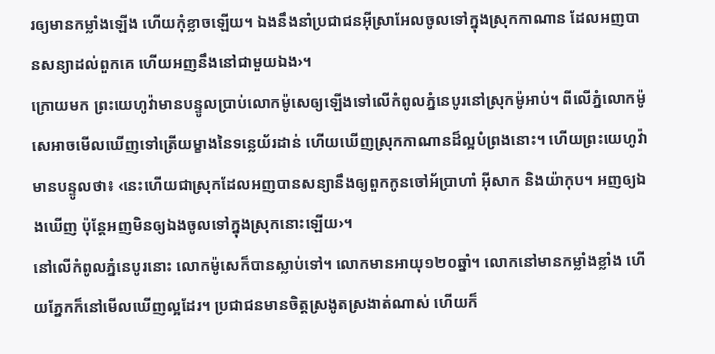រឲ្យមានកម្លាំងឡើង ហើយកុំខ្លាចឡើយ។ ឯងនឹងនាំប្រជាជនអ៊ីស្រាអែលចូលទៅក្នុងស្រុកកាណាន ដែលអញបានសន្យាដល់ពួកគេ ហើយអញនឹងនៅជាមួយឯង›។
ក្រោយមក ព្រះយេហូវ៉ាមានបន្ទូលប្រាប់លោកម៉ូសេឲ្យឡើងទៅលើកំពូលភ្នំនេបូរនៅស្រុកម៉ូអាប់។ ពីលើភ្នំលោកម៉ូសេអាចមើលឃើញទៅត្រើយម្ខាងនៃទន្លេយ័រដាន់ ហើយឃើញស្រុកកាណានដ៏ល្អបំព្រងនោះ។ ហើយព្រះយេហូវ៉ាមានបន្ទូលថា៖ ‹នេះហើយជាស្រុកដែលអញបានសន្យានឹងឲ្យពួកកូនចៅអ័ប្រាហាំ អ៊ីសាក និងយ៉ាកុប។ អញឲ្យឯងឃើញ ប៉ុន្តែអញមិនឲ្យឯងចូលទៅក្នុងស្រុកនោះឡើយ›។
នៅលើកំពូលភ្នំនេបូរនោះ លោកម៉ូសេក៏បានស្លាប់ទៅ។ លោកមានអាយុ១២០ឆ្នាំ។ លោកនៅមានកម្លាំងខ្លាំង ហើយភ្នែកក៏នៅមើលឃើញល្អដែរ។ ប្រជាជនមានចិត្តស្រងូតស្រងាត់ណាស់ ហើយក៏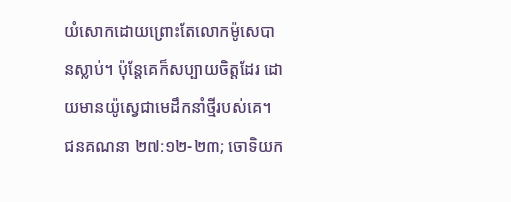យំសោកដោយព្រោះតែលោកម៉ូសេបានស្លាប់។ ប៉ុន្តែគេក៏សប្បាយចិត្តដែរ ដោយមានយ៉ូស្វេជាមេដឹកនាំថ្មីរបស់គេ។
ជនគណនា ២៧:១២-២៣; ចោទិយក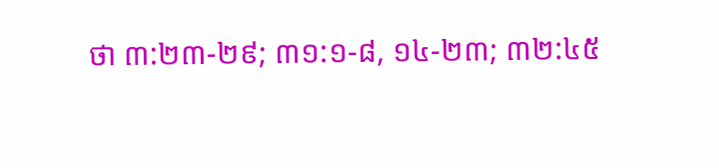ថា ៣:២៣-២៩; ៣១:១-៨, ១៤-២៣; ៣២:៤៥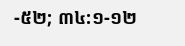-៥២; ៣៤:១-១២